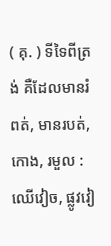( គុ. ) ទីទៃពីត្រង់ គឺដែលមានរំពត់, មានរបត់, កោង, រមួល : ឈើវៀច, ផ្លូវវៀ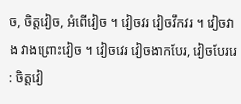ច, ចិត្តវៀច, អំពើវៀច ។ វៀចវរ វៀចវឹកវរ ។ វៀចវាង វាងព្រោះវៀច ។ វៀចវេរ វៀចងាកបែរ, វៀចបែររេ : ចិត្តវៀ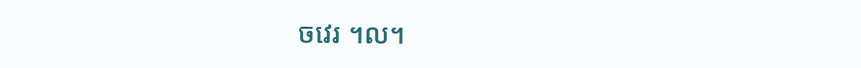ចវេរ ។ល។